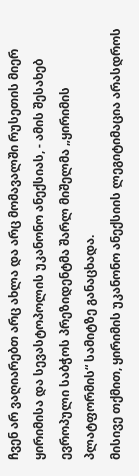ჩვენ არ ვაღიარებთ არც ახლა და არც მომავალში რუსეთის მიერ ყირიმისა და სევასტოპოლის უკანონო ანექსიას, - ამის შესახებ ევროპული საბჭოს პრეზიდენტმა შარლ მიშელმა „ყირიმის პლატფორმის“ სამიტზე განაცხადა.
მისივე თქმით, ყირიმის უკანონო ანექსიის ლეგიტიმაცია არასდროს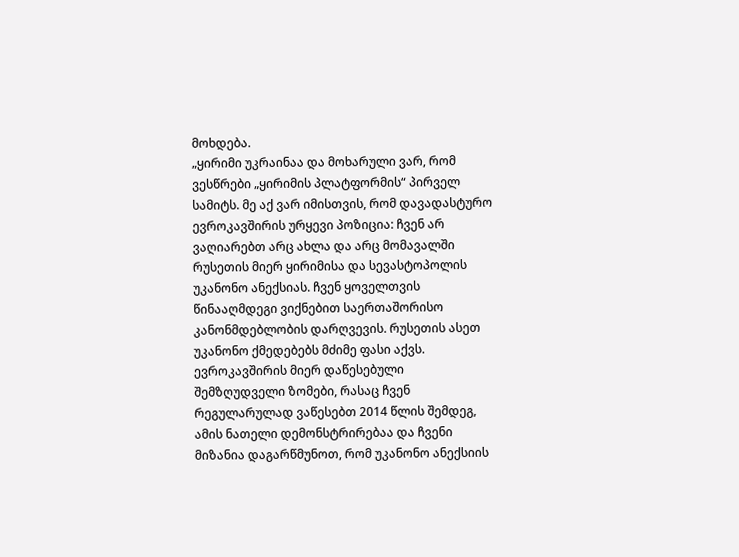მოხდება.
„ყირიმი უკრაინაა და მოხარული ვარ, რომ ვესწრები „ყირიმის პლატფორმის“ პირველ სამიტს. მე აქ ვარ იმისთვის, რომ დავადასტურო ევროკავშირის ურყევი პოზიცია: ჩვენ არ ვაღიარებთ არც ახლა და არც მომავალში რუსეთის მიერ ყირიმისა და სევასტოპოლის უკანონო ანექსიას. ჩვენ ყოველთვის წინააღმდეგი ვიქნებით საერთაშორისო კანონმდებლობის დარღვევის. რუსეთის ასეთ უკანონო ქმედებებს მძიმე ფასი აქვს. ევროკავშირის მიერ დაწესებული შემზღუდველი ზომები, რასაც ჩვენ რეგულარულად ვაწესებთ 2014 წლის შემდეგ, ამის ნათელი დემონსტრირებაა და ჩვენი მიზანია დაგარწმუნოთ, რომ უკანონო ანექსიის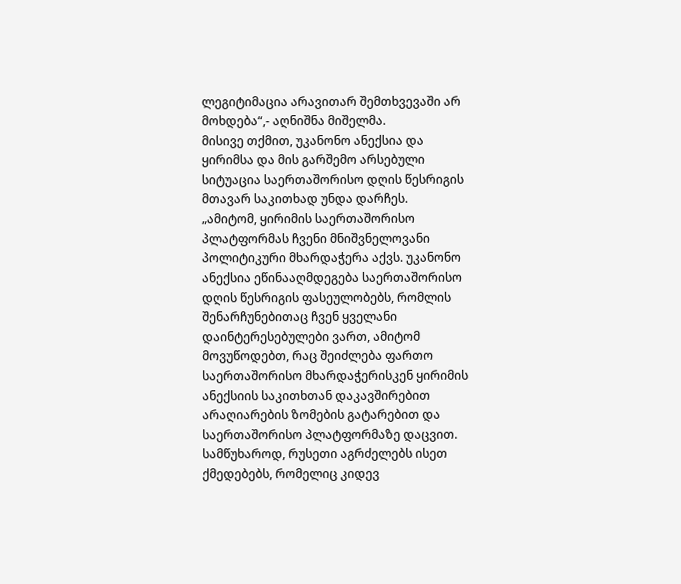ლეგიტიმაცია არავითარ შემთხვევაში არ მოხდება“,- აღნიშნა მიშელმა.
მისივე თქმით, უკანონო ანექსია და ყირიმსა და მის გარშემო არსებული სიტუაცია საერთაშორისო დღის წესრიგის მთავარ საკითხად უნდა დარჩეს.
„ამიტომ, ყირიმის საერთაშორისო პლატფორმას ჩვენი მნიშვნელოვანი პოლიტიკური მხარდაჭერა აქვს. უკანონო ანექსია ეწინააღმდეგება საერთაშორისო დღის წესრიგის ფასეულობებს, რომლის შენარჩუნებითაც ჩვენ ყველანი დაინტერესებულები ვართ, ამიტომ მოვუწოდებთ, რაც შეიძლება ფართო საერთაშორისო მხარდაჭერისკენ ყირიმის ანექსიის საკითხთან დაკავშირებით არაღიარების ზომების გატარებით და საერთაშორისო პლატფორმაზე დაცვით.
სამწუხაროდ, რუსეთი აგრძელებს ისეთ ქმედებებს, რომელიც კიდევ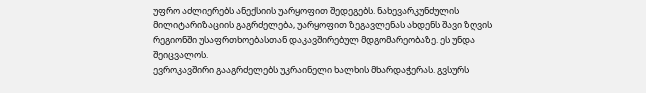უფრო აძლიერებს ანექსიის უარყოფით შედეგებს. ნახევარკუნძულის მილიტარიზაციის გაგრძელება, უარყოფით ზეგავლენას ახდენს შავი ზღვის რეგიონში უსაფრთხოებასთან დაკავშირებულ მდგომარეობაზე. ეს უნდა შეიცვალოს.
ევროკავშირი გააგრძელებს უკრაინელი ხალხის მხარდაჭერას. გვსურს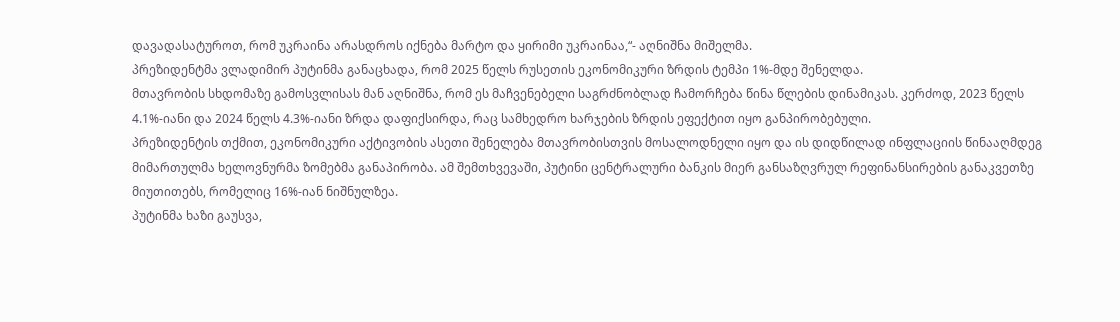დავადასატუროთ, რომ უკრაინა არასდროს იქნება მარტო და ყირიმი უკრაინაა,“- აღნიშნა მიშელმა.
პრეზიდენტმა ვლადიმირ პუტინმა განაცხადა, რომ 2025 წელს რუსეთის ეკონომიკური ზრდის ტემპი 1%-მდე შენელდა.
მთავრობის სხდომაზე გამოსვლისას მან აღნიშნა, რომ ეს მაჩვენებელი საგრძნობლად ჩამორჩება წინა წლების დინამიკას. კერძოდ, 2023 წელს 4.1%-იანი და 2024 წელს 4.3%-იანი ზრდა დაფიქსირდა, რაც სამხედრო ხარჯების ზრდის ეფექტით იყო განპირობებული.
პრეზიდენტის თქმით, ეკონომიკური აქტივობის ასეთი შენელება მთავრობისთვის მოსალოდნელი იყო და ის დიდწილად ინფლაციის წინააღმდეგ მიმართულმა ხელოვნურმა ზომებმა განაპირობა. ამ შემთხვევაში, პუტინი ცენტრალური ბანკის მიერ განსაზღვრულ რეფინანსირების განაკვეთზე მიუთითებს, რომელიც 16%-იან ნიშნულზეა.
პუტინმა ხაზი გაუსვა,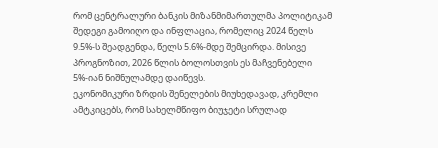რომ ცენტრალური ბანკის მიზანმიმართულმა პოლიტიკამ შედეგი გამოიღო და ინფლაცია, რომელიც 2024 წელს 9.5%-ს შეადგენდა, წელს 5.6%-მდე შემცირდა. მისივე პროგნოზით, 2026 წლის ბოლოსთვის ეს მაჩვენებელი 5%-იან ნიშნულამდე დაიწევს.
ეკონომიკური ზრდის შენელების მიუხედავად, კრემლი ამტკიცებს, რომ სახელმწიფო ბიუჯეტი სრულად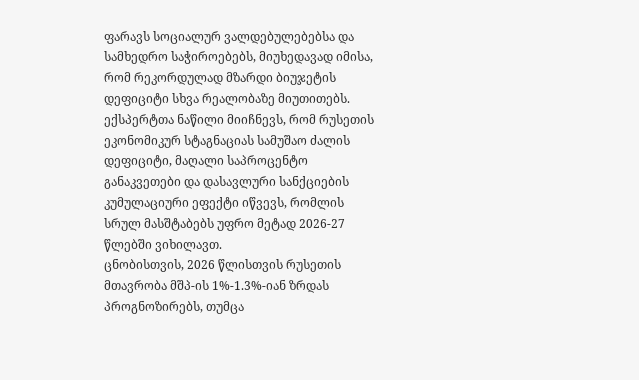ფარავს სოციალურ ვალდებულებებსა და სამხედრო საჭიროებებს, მიუხედავად იმისა, რომ რეკორდულად მზარდი ბიუჯეტის დეფიციტი სხვა რეალობაზე მიუთითებს.
ექსპერტთა ნაწილი მიიჩნევს, რომ რუსეთის ეკონომიკურ სტაგნაციას სამუშაო ძალის დეფიციტი, მაღალი საპროცენტო განაკვეთები და დასავლური სანქციების კუმულაციური ეფექტი იწვევს, რომლის სრულ მასშტაბებს უფრო მეტად 2026-27 წლებში ვიხილავთ.
ცნობისთვის, 2026 წლისთვის რუსეთის მთავრობა მშპ-ის 1%-1.3%-იან ზრდას პროგნოზირებს, თუმცა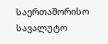საერთაშორისო სავალუტო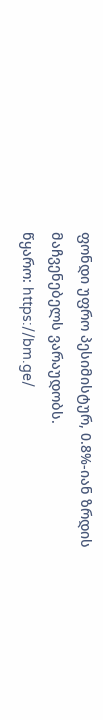ფონდი უფრო პესიმისტურ, 0.8%-იან ზრდის მაჩვენებელს ვარაუდობს.
წყარო: https://bm.ge/